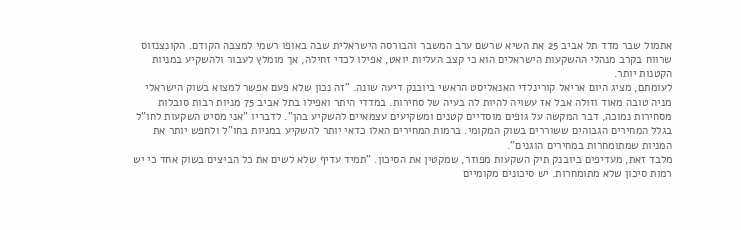אתמול שבר מדד תל אביב 25 את השיא שרשם ערב המשבר והבורסה הישראלית שבה באופו רשמי למצבה הקודם. הקונצנזוס שרווח בקרב מנהלי ההשקעות הישראלים הוא כי קצב העליות יואט, אפילו לכדי זחילה, אך מומלץ לעבור ולהשקיע במניות הקטנות יותר.
לעומתם, מציג היום אריאל קורינלדי האנאליסט הראשי ביובנק דיעה שונה. "זה נכון שלא פעם אפשר למצוא בשוק הישראלי מניה טובה מאוד וזולה אבל אז עשויה להיות לה בעיה של סחירות. במדדי היתר ואפילו בתל אביב 75 מניות רבות סובלות מסחירות נמוכה, דבר המקשה על גופים מוסדיים קטנים ומשקיעים עצמאיים להשקיע בהן". לדבריו "אני מסיט השקעות לחו"ל בגלל המחירים הגבוהים ששוררים בשוק המקומי. ברמות המחירים האלו כדאי יותר להשקיע במניות בחו"ל ולחפש יותר את המניות שמתומחרות במחירים הוגנים".
מלבד זאת, מעדיפים ביובנק תיק השקעות מפוזר, שמקטין את הסיכון. "תמיד עדיף שלא לשים את כל הביצים בשוק אחד כי יש רמות סיכון שלא מתומחרות. יש סיכונים מקומיים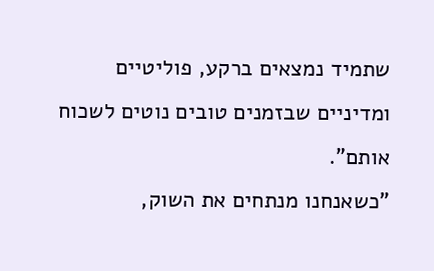שתמיד נמצאים ברקע, פוליטיים ומדיניים שבזמנים טובים נוטים לשכוח אותם".
"כשאנחנו מנתחים את השוק,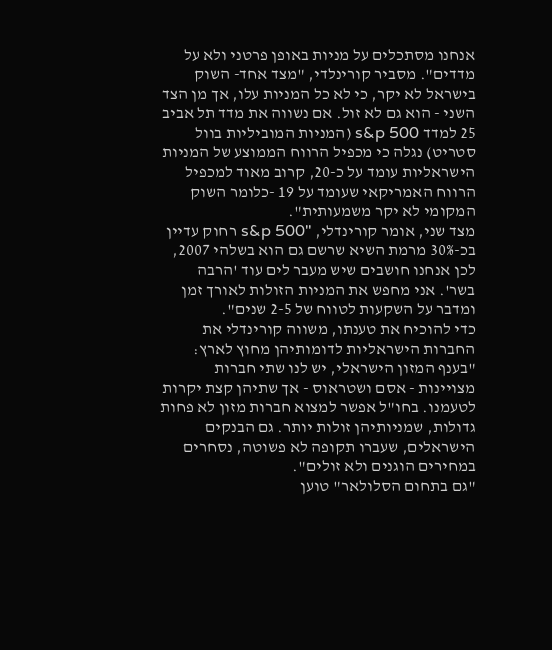אנחנו מסתכלים על מניות באופן פרטני ולא על מדדים". מסביר קורינלדי, "מצד אחד- השוק בישראל לא יקר, כי לא כל המניות עלו, אך מן הצד השני - הוא גם לא זול. אם נשווה את מדד תל אביב 25 למדד s&p 500 (המניות המוביליות בוול סטריט) נגלה כי מכפיל הרווח הממוצע של המניות הישראליות עומד על כ-20, קרוב מאוד למכפיל הרווח האמריקאי שעומד על 19 -כלומר השוק המקומי לא יקר משמעותית".
מצד שני, אומר קורינדלי, "s&p 500 רחוק עדיין בכ-30% מרמת השיא שרשם גם הוא בשלהי 2007, לכן אנחנו חושבים שיש מעבר לים עוד 'הרבה בשר'. אני מחפש את המניות הזולות לאורך זמן ומדבר על השקעות לטווח של 2-5 שנים".
כדי להוכיח את טענתו, משווה קורינדלי את החברות הישראליות לדומותיהן מחוץ לארץ: "בענף המזון הישראלי, יש לנו שתי חברות מצויינות - אסם ושטראוס - אך שתיהן קצת יקרות לטעמנו. בחו"ל אפשר למצוא חברות מזון לא פחות גדולות, שמניותיהן זולות יותר. גם הבנקים הישראלים, שעברו תקופה לא פשוטה, נסחרים במחירים הוגנים ולא זולים".
"גם בתחום הסלולאר" טוען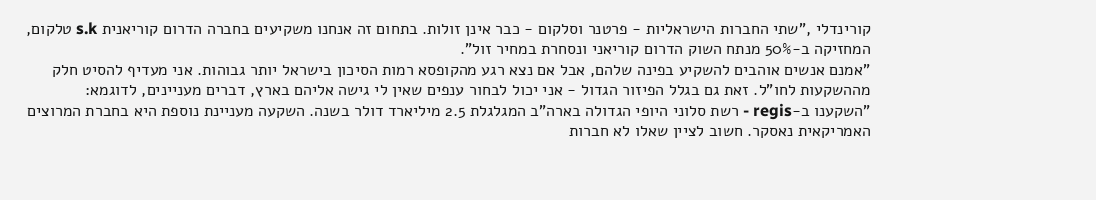קורינדלי ,"שתי החברות הישראליות - פרטנר וסלקום - כבר אינן זולות. בתחום זה אנחנו משקיעים בחברה הדרום קוריאנית s.k טלקום, המחזיקה ב-50% מנתח השוק הדרום קוריאני ונסחרת במחיר זול".
"אמנם אנשים אוהבים להשקיע בפינה שלהם, אבל אם נצא רגע מהקופסא רמות הסיכון בישראל יותר גבוהות. אני מעדיף להסיט חלק מההשקעות לחו"ל. זאת גם בגלל הפיזור הגדול - אני יכול לבחור ענפים שאין לי גישה אליהם בארץ, דברים מעניינים, לדוגמא:
"השקענו ב-regis - רשת סלוני היופי הגדולה בארה"ב המגלגלת 2.5 מיליארד דולר בשנה. השקעה מעניינת נוספת היא בחברת המרוצים האמריקאית נאסקר. חשוב לציין שאלו לא חברות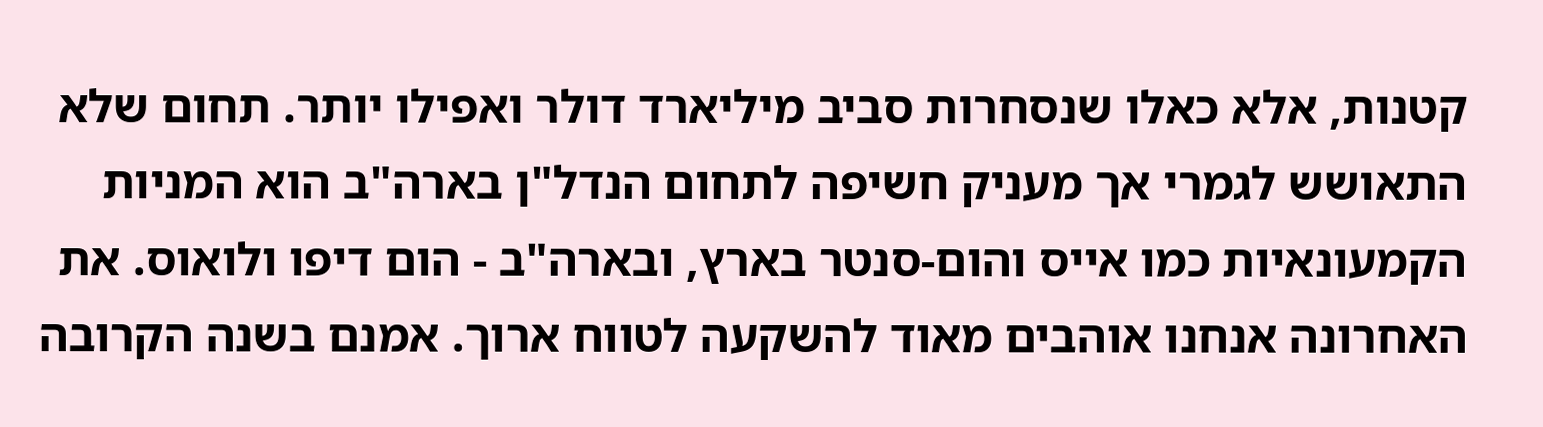קטנות, אלא כאלו שנסחרות סביב מיליארד דולר ואפילו יותר. תחום שלא התאושש לגמרי אך מעניק חשיפה לתחום הנדל"ן בארה"ב הוא המניות הקמעונאיות כמו אייס והום-סנטר בארץ, ובארה"ב - הום דיפו ולואוס. את האחרונה אנחנו אוהבים מאוד להשקעה לטווח ארוך. אמנם בשנה הקרובה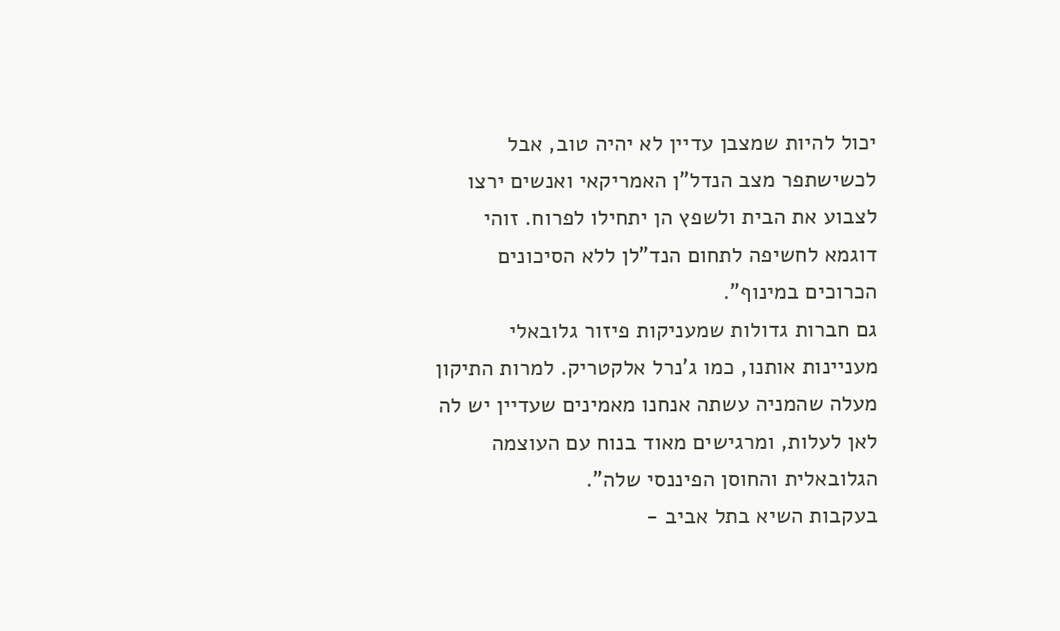יכול להיות שמצבן עדיין לא יהיה טוב, אבל לכשישתפר מצב הנדל"ן האמריקאי ואנשים ירצו לצבוע את הבית ולשפץ הן יתחילו לפרוח. זוהי דוגמא לחשיפה לתחום הנד"לן ללא הסיכונים הכרוכים במינוף".
גם חברות גדולות שמעניקות פיזור גלובאלי מעניינות אותנו, כמו ג'נרל אלקטריק. למרות התיקון מעלה שהמניה עשתה אנחנו מאמינים שעדיין יש לה לאן לעלות, ומרגישים מאוד בנוח עם העוצמה הגלובאלית והחוסן הפיננסי שלה".
בעקבות השיא בתל אביב -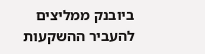ביובנק ממליצים להעביר ההשקעות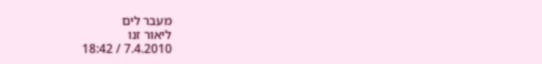מעבר לים
ליאור זנו
7.4.2010 / 18:42